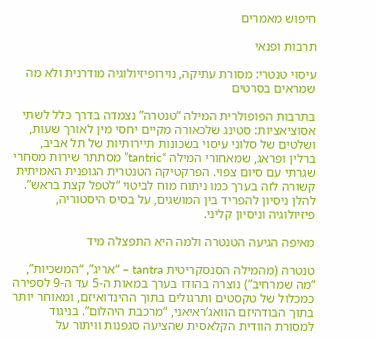חיפוש מאמרים

תרבות ופנאי

עיסוי טנטרי: מסורת עתיקה, נוירופיזיולוגיה מודרנית ולא מה שמראים בסרטים

בתרבות הפופולרית המילה “טנטרה” נצמדה בדרך כלל לשתי אסוציאציות: סטינג שלכאורה מקיים יחסי מין לאורך שעות, ושלטים של סלוני עיסוי בשכונות תיירותיות של תל אביב, ברלין ופראג, שמאחורי המילה “tantric” מסתתר שירות מסחרי שגרתי עם סיום צפוי. הפרקטיקה הטנטרית הגופנית האמיתית קשורה לזה בערך כמו ניתוח מוח לביטוי “לטפל קצת בראש”. להלן ניסיון להפריד בין המושגים, על בסיס היסטוריה, פיזיולוגיה וניסיון קליני.

מאיפה הגיעה הטנטרה ולמה היא התפצלה מיד

טנטרה (מהמילה הסנסקריטית tantra – “אריג”, “המשכיות”, “מה שמרחיב”) נוצרה בהודו בערך במאות ה-5 עד ה-9 לספירה כמכלול של טקסטים ותרגולים בתוך ההינדואיזם, ומאוחר יותר בתוך הבודהיזם הוואג’ראיאני, “מרכבת היהלום”. בניגוד למסורת הוודית הקלאסית שהציעה סגפנות וויתור על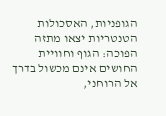הגופניות, האסכולות הטנטריות יצאו מתזה הפוכה: הגוף וחוויית החושים אינם מכשול בדרך אל הרוחני,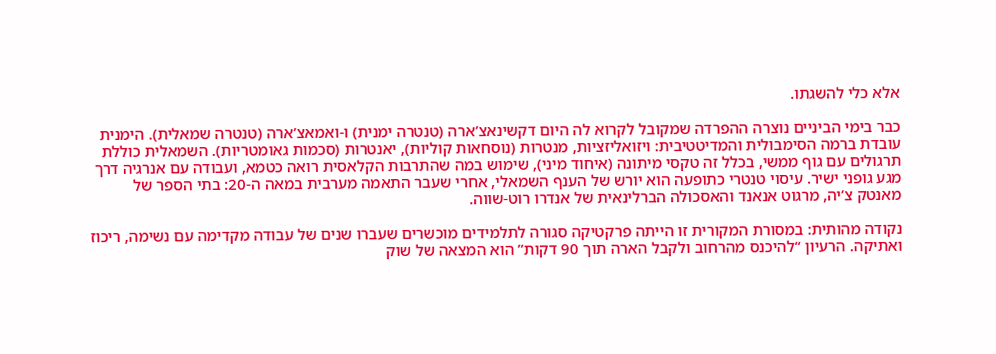אלא כלי להשגתו.

כבר בימי הביניים נוצרה ההפרדה שמקובל לקרוא לה היום דקשינאצ’ארה (טנטרה ימנית) ו-ואמאצ’ארה (טנטרה שמאלית). הימנית עובדת ברמה הסימבולית והמדיטטיבית: ויזואליזציות, מנטרות (נוסחאות קוליות), יאנטרות (סכמות גאומטריות). השמאלית כוללת תרגולים עם גוף ממשי, בכלל זה טקסי מיתונה (איחוד מיני), שימוש במה שהתרבות הקלאסית רואה כטמא, ועבודה עם אנרגיה דרך מגע גופני ישיר. עיסוי טנטרי כתופעה הוא יורש של הענף השמאלי, אחרי שעבר התאמה מערבית במאה ה-20: בתי הספר של מאנטק צ’יה, מרגוט אנאנד והאסכולה הברלינאית של אנדרו רוט-שווה.

נקודה מהותית: במסורת המקורית זו הייתה פרקטיקה סגורה לתלמידים מוכשרים שעברו שנים של עבודה מקדימה עם נשימה, ריכוז ואתיקה. הרעיון “להיכנס מהרחוב ולקבל הארה תוך 90 דקות” הוא המצאה של שוק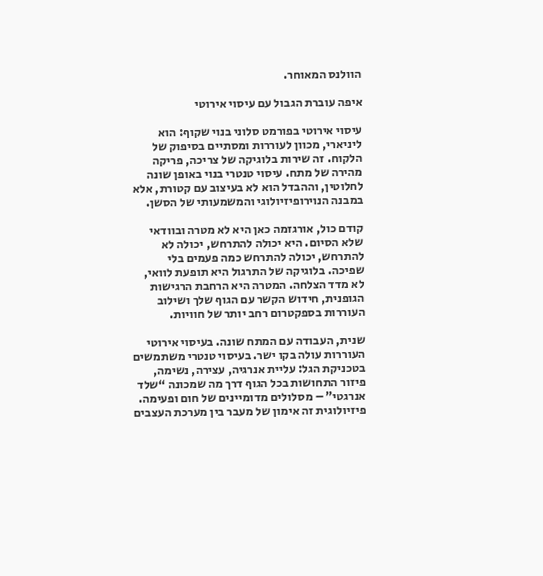הוולנס המאוחר.

איפה עוברת הגבול עם עיסוי אירוטי

עיסוי אירוטי בפורמט סלוני בנוי שקוף: הוא ליניארי, מכוון לעוררות ומסתיים בסיפוק של הלקוח. זה שירות בלוגיקה של צריכה, פריקה מהירה של מתח. עיסוי טנטרי בנוי באופן שונה לחלוטין, וההבדל הוא לא בעיצוב עם קטורת, אלא במבנה הנוירופיזיולוגי והמשמעותי של הסשן.

קודם כול, אורגזמה כאן היא לא מטרה ובוודאי שלא הסיום. היא יכולה להתרחש, יכולה לא להתרחש, יכולה להתרחש כמה פעמים בלי שפיכה. בלוגיקה של התרגול היא תופעת לוואי, לא מדד הצלחה. המטרה היא הרחבת הרגישות הגופנית, חידוש הקשר עם הגוף שלך ושילוב העוררות בספקטרום רחב יותר של חוויות.

שנית, העבודה עם המתח שונה. בעיסוי אירוטי העוררות עולה בקו ישר. בעיסוי טנטרי משתמשים בטכניקת הגל: עליית אנרגיה, עצירה, נשימה, פיזור התחושות בכל הגוף דרך מה שמכונה “שלד אנרגטי” – מסלולים מדומיינים של חום ופעימה. פיזיולוגית זה אימון של מעבר בין מערכת העצבים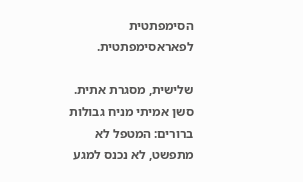הסימפתטית לפאראסימפתטית.

שלישית, מסגרת אתית. סשן אמיתי מניח גבולות ברורים: המטפל לא מתפשט, לא נכנס למגע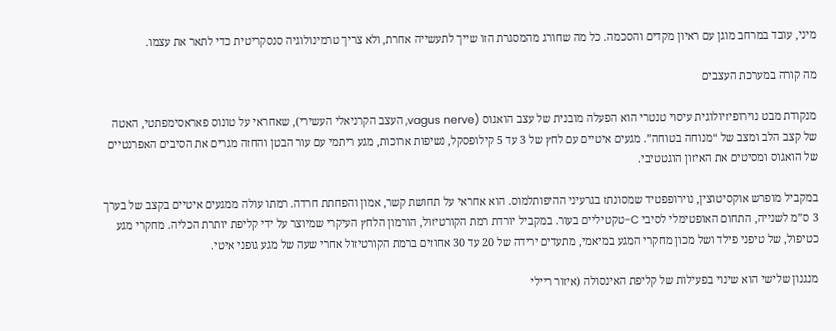מיני, עובד במרחב מוגן עם ראיון מקדים והסכמה. כל מה שחורג מהמסגרת הזו שייך לתעשייה אחרת, ולא צריך טרמינולוגיה סנסקריטית כדי לתאר את עצמו.

מה קורה במערכת העצבים

מנקודת מבט נוירופיזיולוגית עיסוי טנטרי הוא הפעלה מובנית של עצב הואגוס (vagus nerve, העצב הקרניאלי העשירי), שאחראי על טונוס פאראסימפתטי, האטה של קצב הלב ומצב של “מנוחה בטוחה”. מגעים איטיים עם לחץ של 3 עד 5 קילופסקל, נשיפות ארוכות, מגע ריתמי עם עור הבטן והחזה מגרים את הסיבים האפרנטיים של הואגוס ומסיטים את האיזון הוגטטיבי.

במקביל מופרש אוקסיטוצין, נוירופפטיד שמסונתז בגרעיני ההיפותלמוס. הוא אחראי על תחושת קשר, אמון והפחתת חרדה. רמתו עולה ממגעים איטיים בקצב של בערך 3 ס”מ לשנייה, התחום האופטימלי לסיבי C-טקטיליים בעור. במקביל יורדת רמת הקורטיזול, הורמון הלחץ העיקרי שמיוצר על ידי קליפת יותרת הכליה. מחקרי מגע כטיפול, של טיפני פילד ושל מכון מחקרי המגע במיאמי, מתעדים ירידה של 20 עד 30 אחוזים ברמת הקורטיזול אחרי שעה של מגע גופני איטי.

מנגנון שלישי הוא שינוי בפעילות של קליפת האינסולה (איזור ריילי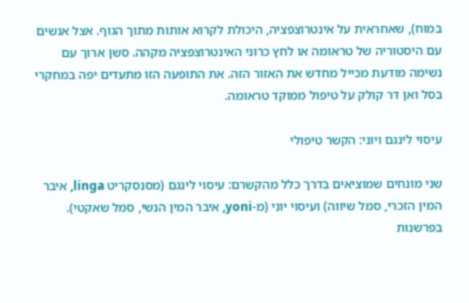במוח), שאחראית על אינטרוצפציה, היכולת לקרוא אותות מתוך הגוף. אצל אנשים עם היסטוריה של טראומה או לחץ כרוני האינטרוצפציה מקהה. סשן ארוך עם נשימה מודעת מכייל מחדש את האזור הזה. את התופעה הזו מתעדים יפה במחקרי בסל ואן דר קולק על טיפול ממוקד טראומה.

עיסוי לינגם ויוני: הקשר טיפולי

שני מונחים שמוציאים בדרך כלל מהקשרם: עיסוי לינגם (מסנסקריט linga, איבר המין הזכרי, סמל שיווה) ועיסוי יוני (מ-yoni, איבר המין הנשי, סמל שאקטי). בפרשנות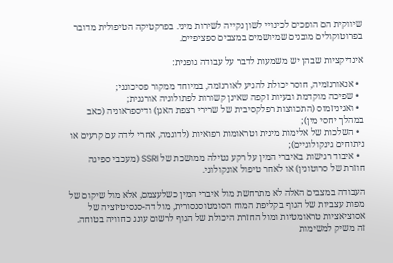שיווקית הם הופכים לכינויי לשון נקייה לשירות מיני. בפרקטיקה הטיפולית מדובר בפרוטוקולים מובנים שמיושמים במצבים ספציפיים.

אינדיקציות שבהן יש משמעות לדבר על עבודה גופנית:

  • אנאורגזמיה, חוסר יכולת להגיע לאורגזמה, במיוחד ממקור פסיכוגני;
  • שפיכה מוקדמת ובעיות זקפה שאינן קשורות לפתולוגיה אורגנית;
  • ואגיניזמוס (התכווצות רפלקסיבית של שרירי רצפת האגן) ודיספראוניה (כאב במהלך יחסי מין);
  • השלכות של אלימות מינית וטראומות רפואיות (לדוגמה, אחרי לידה עם קרעים או ניתוחים גינקולוגיים);
  • איבוד רגישות באיברי המין על רקע נטילה ממושכת של SSRI (מעכבי ספיגה חוזרת של סרוטונין) או לאחר טיפול אונקולוגי.

העבודה במצבים האלה לא מתרחשת מול איברי המין כשלעצמם, אלא מול שיקום של מפות עצביות של הגוף בקליפת המוח הסומטוסנסורית, מול דה-סנסיטיזציה של אסוציאציות טראומטיות ומול החזרת היכולת של הגוף לרשום עונג כחוויה בטוחה. זה משיק למשימות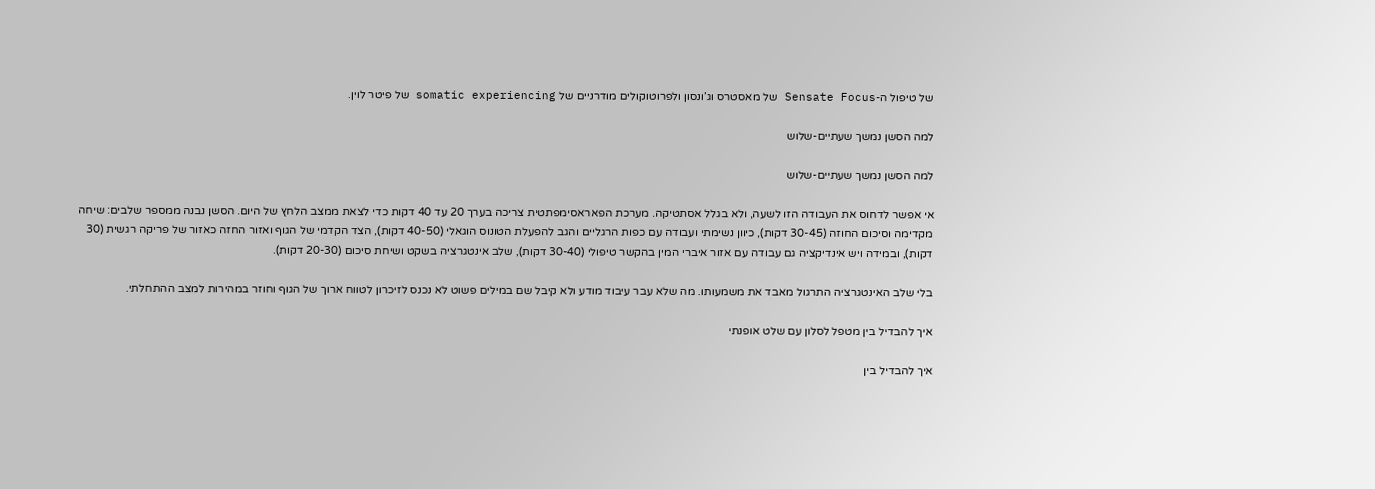של טיפול ה-Sensate Focus של מאסטרס וג’ונסון ולפרוטוקולים מודרניים של somatic experiencing של פיטר לוין.

למה הסשן נמשך שעתיים-שלוש

למה הסשן נמשך שעתיים-שלוש

אי אפשר לדחוס את העבודה הזו לשעה, ולא בגלל אסתטיקה. מערכת הפאראסימפתטית צריכה בערך 20 עד 40 דקות כדי לצאת ממצב הלחץ של היום. הסשן נבנה ממספר שלבים: שיחה מקדימה וסיכום החוזה (30-45 דקות), כיוון נשימתי ועבודה עם כפות הרגליים והגב להפעלת הטונוס הוגאלי (40-50 דקות), הצד הקדמי של הגוף ואזור החזה כאזור של פריקה רגשית (30 דקות), ובמידה ויש אינדיקציה גם עבודה עם אזור איברי המין בהקשר טיפולי (30-40 דקות), שלב אינטגרציה בשקט ושיחת סיכום (20-30 דקות).

בלי שלב האינטגרציה התרגול מאבד את משמעותו. מה שלא עבר עיבוד מודע ולא קיבל שם במילים פשוט לא נכנס לזיכרון לטווח ארוך של הגוף וחוזר במהירות למצב ההתחלתי.

איך להבדיל בין מטפל לסלון עם שלט אופנתי

איך להבדיל בין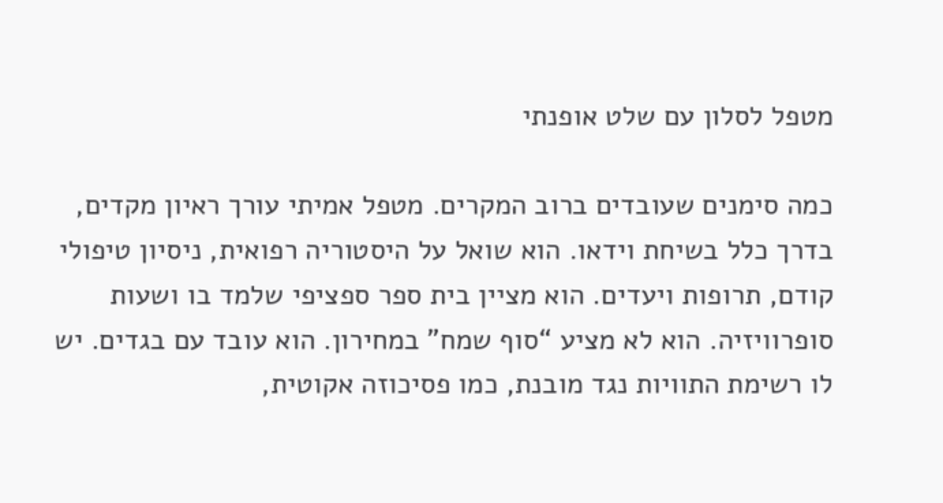מטפל לסלון עם שלט אופנתי

כמה סימנים שעובדים ברוב המקרים. מטפל אמיתי עורך ראיון מקדים, בדרך כלל בשיחת וידאו. הוא שואל על היסטוריה רפואית, ניסיון טיפולי קודם, תרופות ויעדים. הוא מציין בית ספר ספציפי שלמד בו ושעות סופרוויזיה. הוא לא מציע “סוף שמח” במחירון. הוא עובד עם בגדים. יש לו רשימת התוויות נגד מובנת, כמו פסיכוזה אקוטית,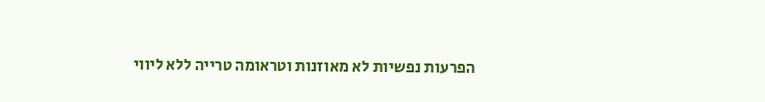הפרעות נפשיות לא מאוזנות וטראומה טרייה ללא ליווי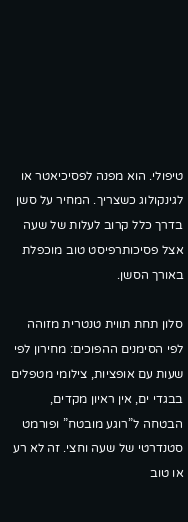טיפולי. הוא מפנה לפסיכיאטר או לגינקולוג כשצריך. המחיר על סשן בדרך כלל קרוב לעלות של שעה אצל פסיכותרפיסט טוב מוכפלת באורך הסשן.

סלון תחת תווית טנטרית מזוהה לפי הסימנים ההפוכים: מחירון לפי שעות עם אופציות, צילומי מטפלים בבגדי ים, אין ראיון מקדים, הבטחה ל”רוגע מובטח” ופורמט סטנדרטי של שעה וחצי. זה לא רע או טוב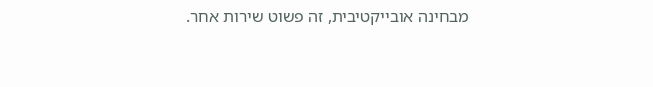מבחינה אובייקטיבית, זה פשוט שירות אחר.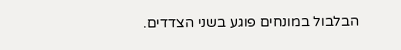הבלבול במונחים פוגע בשני הצדדים.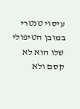עיסוי טנטרי במובן הטיפולי שלו הוא לא קסם ולא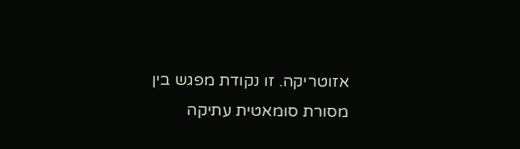אזוטריקה. זו נקודת מפגש בין מסורת סומאטית עתיקה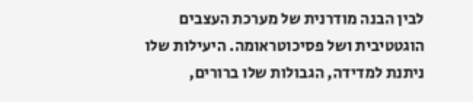לבין הבנה מודרנית של מערכת העצבים הוגטטיבית ושל פסיכוטראומה. היעילות שלו ניתנת למדידה, הגבולות שלו ברורים,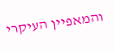והמאפיין העיקרי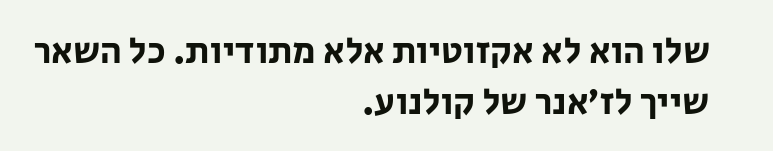שלו הוא לא אקזוטיות אלא מתודיות. כל השאר שייך לז’אנר של קולנוע.